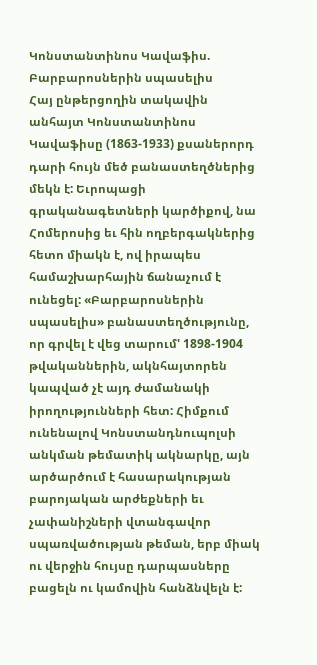Կոնստանտինոս Կավաֆիս. Բարբարոսներին սպասելիս
Հայ ընթերցողին տակավին անհայտ Կոնստանտինոս Կավաֆիսը (1863-1933) քսաներորդ դարի հույն մեծ բանաստեղծներից մեկն է: Եւրոպացի գրականագետների կարծիքով, նա Հոմերոսից եւ հին ողբերգակներից հետո միակն է, ով իրապես համաշխարհային ճանաչում է ունեցել: «Բարբարոսներին սպասելիս» բանաստեղծությունը, որ գրվել է վեց տարում' 1898-1904 թվականներին, ակնհայտորեն կապված չէ այդ ժամանակի իրողությունների հետ: Հիմքում ունենալով Կոնստանդնուպոլսի անկման թեմատիկ ակնարկը, այն արծարծում է հասարակության բարոյական արժեքների եւ չափանիշների վտանգավոր սպառվածության թեման, երբ միակ ու վերջին հույսը դարպասները բացելն ու կամովին հանձնվելն է: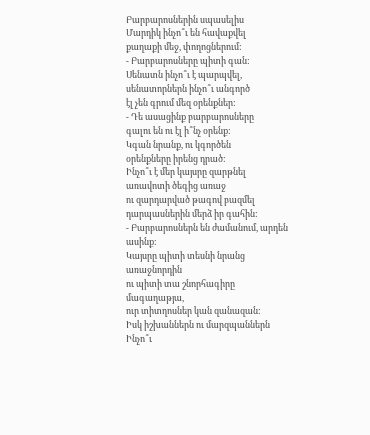Բարբարոսներին սպասելիս
Մարդիկ ինչո՞ւ են հավաքվել
քաղաքի մեջ, փողոցներում:
- Բարբարոսները պիտի գան:
Սենատն ինչո՞ւ է պարպվել,
սենատորներն ինչո՞ւ անգործ
էլ չեն գրում մեզ օրենքներ:
- Դե ասացինք բարբարոսները
գալու են ու էլ ի՞նչ օրենք:
Կգան նրանք, ու կգործեն
օրենքները իրենց դրած:
Ինչո՞ւ է մեր կայսրը զարթնել
առավոտի ծեգից առաջ
ու զարդարված թագով բազմել
դարպասներին մերձ իր գահին:
- Բարբարոսներն են ժամանում, արդեն ասինք:
Կայսրը պիտի տեսնի նրանց առաջնորդին
ու պիտի տա շնորհագիրը մագաղաթյա,
ուր տիտղոսներ կան զանազան:
Իսկ իշխաններն ու մարզպաններն
Ինչո՞ւ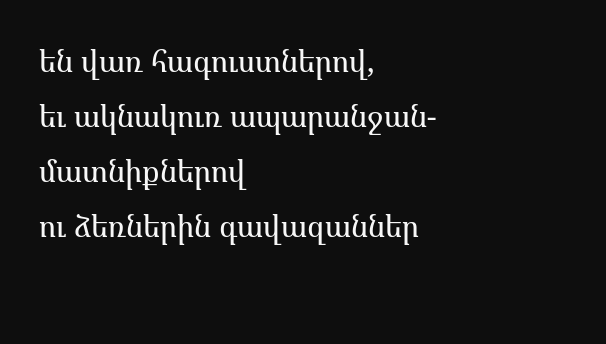են վառ հագուստներով,
եւ ակնակուռ ապարանջան-մատնիքներով
ու ձեռներին գավազաններ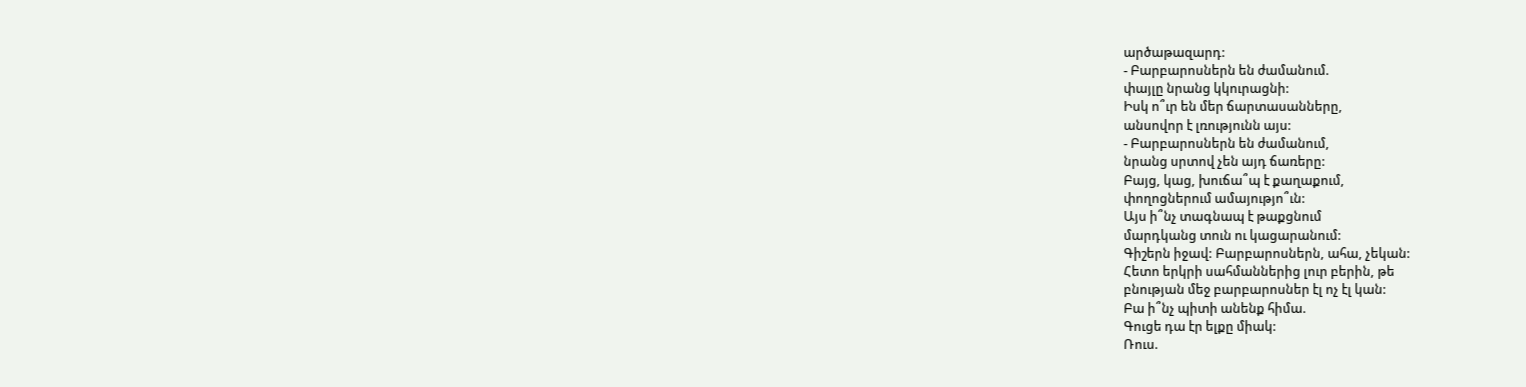արծաթազարդ:
- Բարբարոսներն են ժամանում.
փայլը նրանց կկուրացնի:
Իսկ ո՞ւր են մեր ճարտասանները,
անսովոր է լռությունն այս:
- Բարբարոսներն են ժամանում,
նրանց սրտով չեն այդ ճառերը:
Բայց, կաց, խուճա՞պ է քաղաքում,
փողոցներում ամայությո՞ւն:
Այս ի՞նչ տագնապ է թաքցնում
մարդկանց տուն ու կացարանում:
Գիշերն իջավ: Բարբարոսներն, ահա, չեկան:
Հետո երկրի սահմաններից լուր բերին, թե
բնության մեջ բարբարոսներ էլ ոչ էլ կան:
Բա ի՞նչ պիտի անենք հիմա.
Գուցե դա էր ելքը միակ:
Ռուս.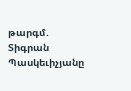թարգմ. Տիգրան Պասկեւիչյանը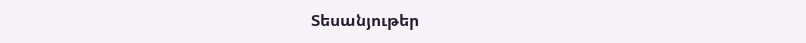Տեսանյութեր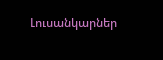Լուսանկարներ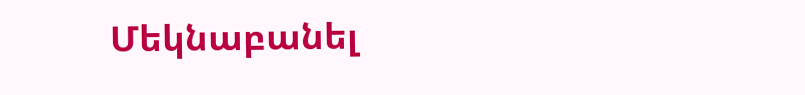Մեկնաբանել